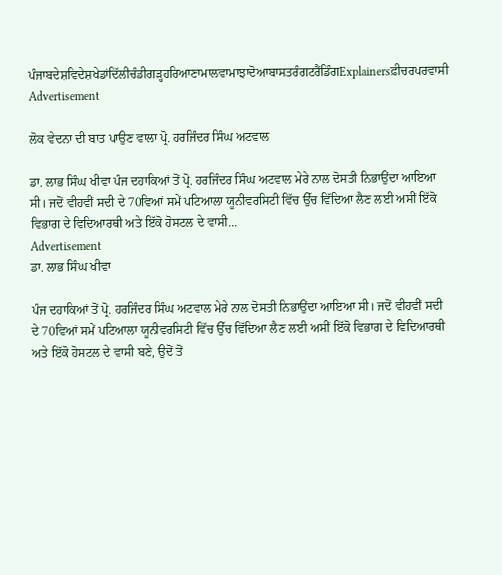ਪੰਜਾਬਦੇਸ਼ਵਿਦੇਸ਼ਖੇਡਾਂਦਿੱਲੀਚੰਡੀਗੜ੍ਹਹਰਿਆਣਾਮਾਲਵਾਮਾਝਾਦੋਆਬਾਸਤਰੰਗਟਰੈਂਡਿੰਗExplainersਫ਼ੀਚਰਪਰਵਾਸੀ
Advertisement

ਲੋਕ ਵੇਦਨਾ ਦੀ ਬਾਤ ਪਾਉਣ ਵਾਲਾ ਪ੍ਰੋ. ਹਰਜਿੰਦਰ ਸਿੰਘ ਅਟਵਾਲ

ਡਾ. ਲਾਭ ਸਿੰਘ ਖੀਵਾ ਪੰਜ ਦਹਾਕਿਆਂ ਤੋਂ ਪ੍ਰੋ. ਹਰਜਿੰਦਰ ਸਿੰਘ ਅਟਵਾਲ ਮੇਰੇ ਨਾਲ ਦੋਸਤੀ ਨਿਭਾਉਂਦਾ ਆਇਆ ਸੀ। ਜਦੋਂ ਵੀਹਵੀਂ ਸਦੀ ਦੇ 70ਵਿਆਂ ਸਮੇਂ ਪਟਿਆਲਾ ਯੂਨੀਵਰਸਿਟੀ ਵਿੱਚ ਉੱਚ ਵਿੱਦਿਆ ਲੈਣ ਲਈ ਅਸੀਂ ਇੱਕੋ ਵਿਭਾਗ ਦੇ ਵਿਦਿਆਰਥੀ ਅਤੇ ਇੱਕੋ ਹੋਸਟਲ ਦੇ ਵਾਸੀ...
Advertisement
ਡਾ. ਲਾਭ ਸਿੰਘ ਖੀਵਾ

ਪੰਜ ਦਹਾਕਿਆਂ ਤੋਂ ਪ੍ਰੋ. ਹਰਜਿੰਦਰ ਸਿੰਘ ਅਟਵਾਲ ਮੇਰੇ ਨਾਲ ਦੋਸਤੀ ਨਿਭਾਉਂਦਾ ਆਇਆ ਸੀ। ਜਦੋਂ ਵੀਹਵੀਂ ਸਦੀ ਦੇ 70ਵਿਆਂ ਸਮੇਂ ਪਟਿਆਲਾ ਯੂਨੀਵਰਸਿਟੀ ਵਿੱਚ ਉੱਚ ਵਿੱਦਿਆ ਲੈਣ ਲਈ ਅਸੀਂ ਇੱਕੋ ਵਿਭਾਗ ਦੇ ਵਿਦਿਆਰਥੀ ਅਤੇ ਇੱਕੋ ਹੋਸਟਲ ਦੇ ਵਾਸੀ ਬਣੇ, ਉਦੋਂ ਤੋਂ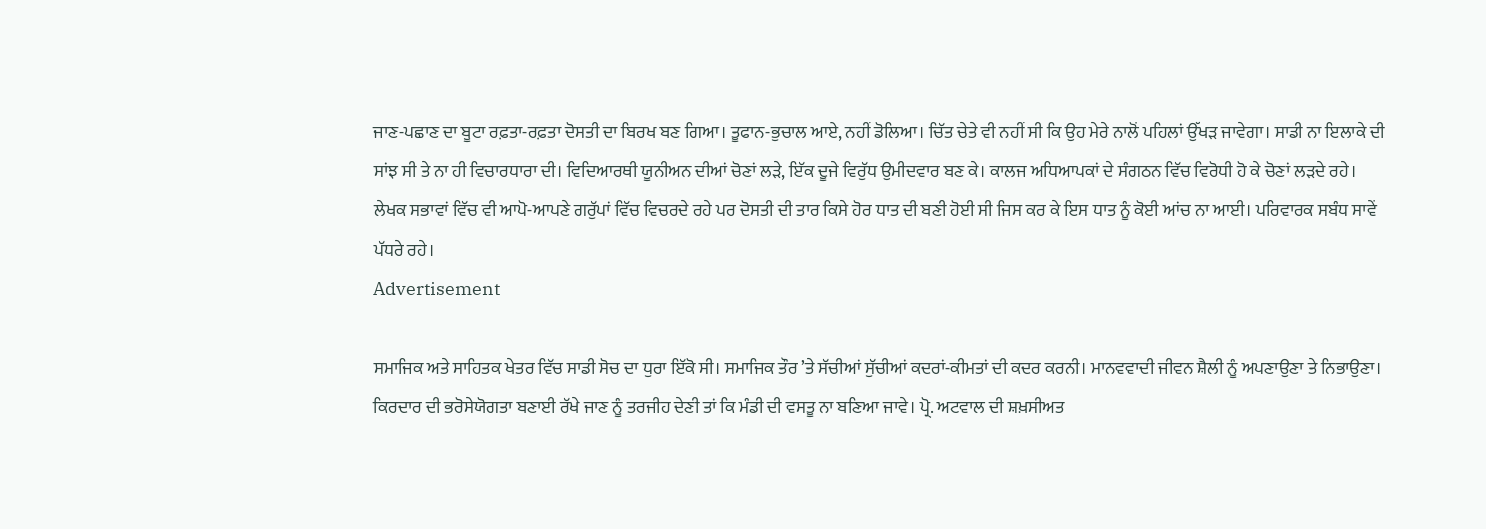ਜਾਣ-ਪਛਾਣ ਦਾ ਬੂਟਾ ਰਫ਼ਤਾ-ਰਫ਼ਤਾ ਦੋਸਤੀ ਦਾ ਬਿਰਖ ਬਣ ਗਿਆ। ਤੂਫਾਨ-ਭੁਚਾਲ ਆਏ, ਨਹੀਂ ਡੋਲਿਆ। ਚਿੱਤ ਚੇਤੇ ਵੀ ਨਹੀਂ ਸੀ ਕਿ ਉਹ ਮੇਰੇ ਨਾਲੋਂ ਪਹਿਲਾਂ ਉੱਖੜ ਜਾਵੇਗਾ। ਸਾਡੀ ਨਾ ਇਲਾਕੇ ਦੀ ਸਾਂਝ ਸੀ ਤੇ ਨਾ ਹੀ ਵਿਚਾਰਧਾਰਾ ਦੀ। ਵਿਦਿਆਰਥੀ ਯੂਨੀਅਨ ਦੀਆਂ ਚੋਣਾਂ ਲੜੇ, ਇੱਕ ਦੂਜੇ ਵਿਰੁੱਧ ਉਮੀਦਵਾਰ ਬਣ ਕੇ। ਕਾਲਜ ਅਧਿਆਪਕਾਂ ਦੇ ਸੰਗਠਨ ਵਿੱਚ ਵਿਰੋਧੀ ਹੋ ਕੇ ਚੋਣਾਂ ਲੜਦੇ ਰਹੇ। ਲੇਖਕ ਸਭਾਵਾਂ ਵਿੱਚ ਵੀ ਆਪੋ-ਆਪਣੇ ਗਰੁੱਪਾਂ ਵਿੱਚ ਵਿਚਰਦੇ ਰਹੇ ਪਰ ਦੋਸਤੀ ਦੀ ਤਾਰ ਕਿਸੇ ਹੋਰ ਧਾਤ ਦੀ ਬਣੀ ਹੋਈ ਸੀ ਜਿਸ ਕਰ ਕੇ ਇਸ ਧਾਤ ਨੂੰ ਕੋਈ ਆਂਚ ਨਾ ਆਈ। ਪਰਿਵਾਰਕ ਸਬੰਧ ਸਾਵੇਂ ਪੱਧਰੇ ਰਹੇ।
Advertisement

ਸਮਾਜਿਕ ਅਤੇ ਸਾਹਿਤਕ ਖੇਤਰ ਵਿੱਚ ਸਾਡੀ ਸੋਚ ਦਾ ਧੁਰਾ ਇੱਕੋ ਸੀ। ਸਮਾਜਿਕ ਤੌਰ ’ਤੇ ਸੱਚੀਆਂ ਸੁੱਚੀਆਂ ਕਦਰਾਂ-ਕੀਮਤਾਂ ਦੀ ਕਦਰ ਕਰਨੀ। ਮਾਨਵਵਾਦੀ ਜੀਵਨ ਸ਼ੈਲੀ ਨੂੰ ਅਪਣਾਉਣਾ ਤੇ ਨਿਭਾਉਣਾ। ਕਿਰਦਾਰ ਦੀ ਭਰੋਸੇਯੋਗਤਾ ਬਣਾਈ ਰੱਖੇ ਜਾਣ ਨੂੰ ਤਰਜੀਹ ਦੇਣੀ ਤਾਂ ਕਿ ਮੰਡੀ ਦੀ ਵਸਤੂ ਨਾ ਬਣਿਆ ਜਾਵੇ। ਪ੍ਰੋ. ਅਟਵਾਲ ਦੀ ਸ਼ਖ਼ਸੀਅਤ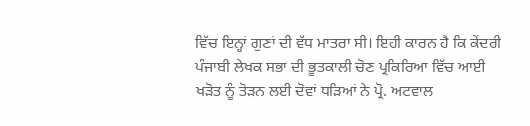ਵਿੱਚ ਇਨ੍ਹਾਂ ਗੁਣਾਂ ਦੀ ਵੱਧ ਮਾਤਰਾ ਸੀ। ਇਹੀ ਕਾਰਨ ਹੈ ਕਿ ਕੇਂਦਰੀ ਪੰਜਾਬੀ ਲੇਖਕ ਸਭਾ ਦੀ ਭੂਤਕਾਲੀ ਚੋਣ ਪ੍ਰਕਿਰਿਆ ਵਿੱਚ ਆਈ ਖੜੋਤ ਨੂੰ ਤੋੜਨ ਲਈ ਦੋਵਾਂ ਧੜਿਆਂ ਨੇ ਪ੍ਰੋ. ਅਟਵਾਲ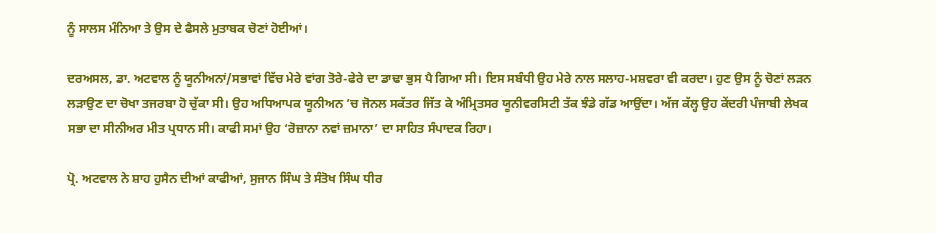ਨੂੰ ਸਾਲਸ ਮੰਨਿਆ ਤੇ ਉਸ ਦੇ ਫੈਸਲੇ ਮੁਤਾਬਕ ਚੋਣਾਂ ਹੋਈਆਂ।

ਦਰਅਸਲ, ਡਾ. ਅਟਵਾਲ ਨੂੰ ਯੂਨੀਅਨਾਂ/ਸਭਾਵਾਂ ਵਿੱਚ ਮੇਰੇ ਵਾਂਗ ਤੋਰੇ-ਫੇਰੇ ਦਾ ਡਾਢਾ ਭੁਸ ਪੈ ਗਿਆ ਸੀ। ਇਸ ਸਬੰਧੀ ਉਹ ਮੇਰੇ ਨਾਲ ਸਲਾਹ-ਮਸ਼ਵਰਾ ਵੀ ਕਰਦਾ। ਹੁਣ ਉਸ ਨੂੰ ਚੋਣਾਂ ਲੜਨ ਲੜਾਉਣ ਦਾ ਚੋਖਾ ਤਜਰਬਾ ਹੋ ਚੁੱਕਾ ਸੀ। ਉਹ ਅਧਿਆਪਕ ਯੂਨੀਅਨ ’ਚ ਜੋਨਲ ਸਕੱਤਰ ਜਿੱਤ ਕੇ ਅੰਮ੍ਰਿਤਸਰ ਯੂਨੀਵਰਸਿਟੀ ਤੱਕ ਝੰਡੇ ਗੱਡ ਆਉਂਦਾ। ਅੱਜ ਕੱਲ੍ਹ ਉਹ ਕੇਂਦਰੀ ਪੰਜਾਬੀ ਲੇਖਕ ਸਭਾ ਦਾ ਸੀਨੀਅਰ ਮੀਤ ਪ੍ਰਧਾਨ ਸੀ। ਕਾਫੀ ਸਮਾਂ ਉਹ ‘ਰੋਜ਼ਾਨਾ ਨਵਾਂ ਜ਼ਮਾਨਾ’ ਦਾ ਸਾਹਿਤ ਸੰਪਾਦਕ ਰਿਹਾ।

ਪ੍ਰੋ. ਅਟਵਾਲ ਨੇ ਸ਼ਾਹ ਹੁਸੈਨ ਦੀਆਂ ਕਾਫੀਆਂ, ਸੁਜਾਨ ਸਿੰਘ ਤੇ ਸੰਤੋਖ ਸਿੰਘ ਧੀਰ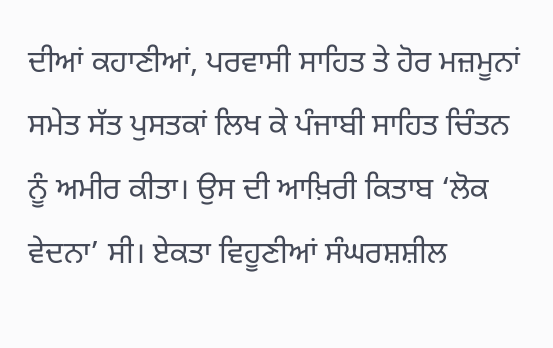ਦੀਆਂ ਕਹਾਣੀਆਂ, ਪਰਵਾਸੀ ਸਾਹਿਤ ਤੇ ਹੋਰ ਮਜ਼ਮੂਨਾਂ ਸਮੇਤ ਸੱਤ ਪੁਸਤਕਾਂ ਲਿਖ ਕੇ ਪੰਜਾਬੀ ਸਾਹਿਤ ਚਿੰਤਨ ਨੂੰ ਅਮੀਰ ਕੀਤਾ। ਉਸ ਦੀ ਆਖ਼ਿਰੀ ਕਿਤਾਬ ‘ਲੋਕ ਵੇਦਨਾ’ ਸੀ। ਏਕਤਾ ਵਿਹੂਣੀਆਂ ਸੰਘਰਸ਼ਸ਼ੀਲ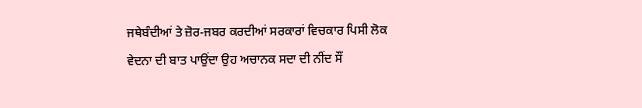ਜਥੇਬੰਦੀਆਂ ਤੇ ਜ਼ੋਰ-ਜਬਰ ਕਰਦੀਆਂ ਸਰਕਾਰਾਂ ਵਿਚਕਾਰ ਪਿਸੀ ਲੋਕ ਵੇਦਨਾ ਦੀ ਬਾਤ ਪਾਉਂਦਾ ਉਹ ਅਚਾਨਕ ਸਦਾ ਦੀ ਨੀਂਦ ਸੌਂ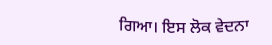ਗਿਆ। ਇਸ ਲੋਕ ਵੇਦਨਾ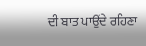ਦੀ ਬਾਤ ਪਾਉਂਦੇ ਰਹਿਣਾ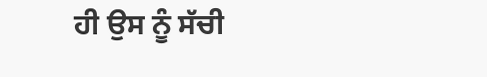ਹੀ ਉਸ ਨੂੰ ਸੱਚੀ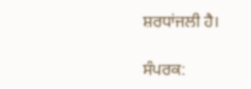ਸ਼ਰਧਾਂਜਲੀ ਹੈ।

ਸੰਪਰਕ: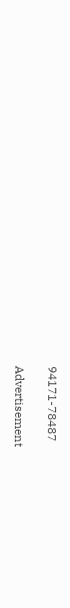94171-78487

Advertisement